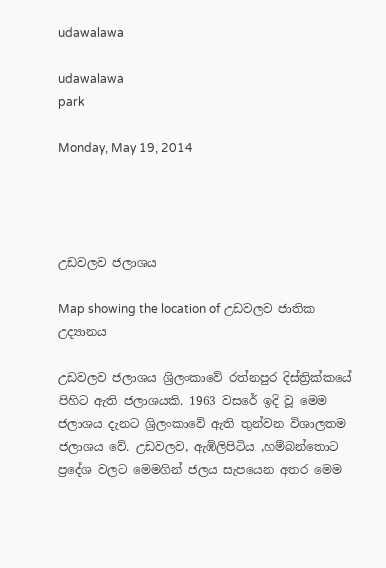udawalawa

udawalawa
park

Monday, May 19, 2014




උඩවලව ජලාශය

Map showing the location of උඩවලව ජාතික උද්‍යානය

උඩවලව ජලාශය ශ්‍රිලංකාවේ රත්නපුර දිස්ත්‍රික්කයේ පිහිට ඇති ජලාශයකි. 1963 වසරේ ඉදි වූ මෙම ජලාශය දැනට ශ්‍රිලංකාවේ ඇති තුන්වන විශාලතම ජලාශය වේ. උඩවලව, ඇඹිලිපිටිය ,හම්බන්තොට ප්‍රදේශ වලට මෙමගින් ජලය සැපයෙන අතර මෙම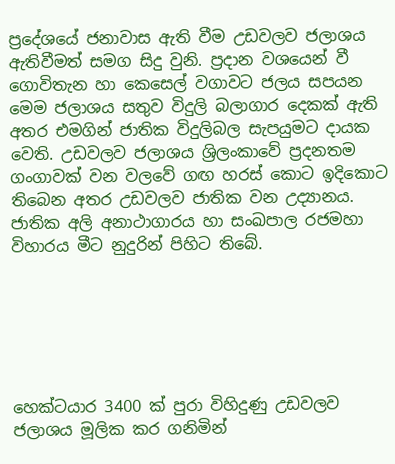ප්‍රදේශයේ ජනාවාස ඇති වීම උඩවලව ජලාශය ඇතිවීමත් සමග සිදු වුනි. ප්‍රදාන වශයෙන් වී ගොවිතැන හා කෙසෙල් වගාවට ජලය සපයන මෙම ජලාශය සතුව විදුලි බලාගාර දෙකක් ඇති අතර එමගින් ජාතික විදුලිබල සැපයුමට දායක වෙති. උඩවලව ජලාශය ශ්‍රිලංකාවේ ප්‍රදනතම ගංගාවක් වන වලවේ ගඟ හරස් කොට ඉදිකොට තිබෙන අතර උඩවලව ජාතික වන උද්‍යානය. ජාතික අලි අනාථාගාරය හා සංඛපාල රජමහා විහාරය මීට නුදුරින් පිහිට තිබේ.






හෙක්ටයාර 3400 ක් පුරා විහිදුණු උඩවලව ජලාශය මූලික කර ගනිමින්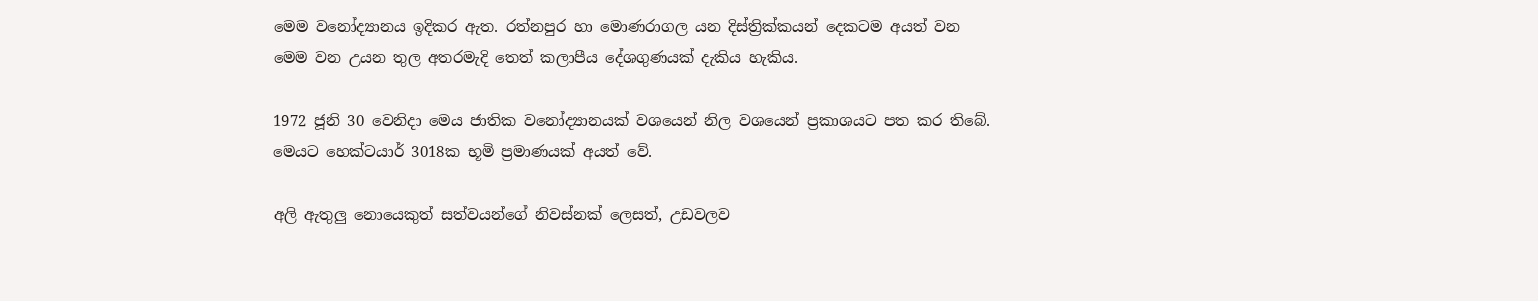මෙම වනෝද්‍යානය ඉදිකර ඇ‍ත. රත්නපුර හා මොණරාගල යන දිස්ත්‍රික්කයන් දෙකටම අයත් වන මෙම වන උයන තුල අතරමැදි තෙත් කලාපීය දේශගුණයක් දැකිය හැකිය.

1972 ජූනි 30 වෙනිදා මෙය ජාතික වනෝද්‍යානයක් වශයෙන් නිල වශයෙන් ප්‍රකාශයට පත කර තිබේ. මෙයට හෙක්ටයාර් 3018ක භූමි ප්‍රමාණයක් අයත් වේ.

අලි ඇතුලු නොයෙකුත් සත්වයන්ගේ නිවස්නක් ලෙසත්, උඩවලව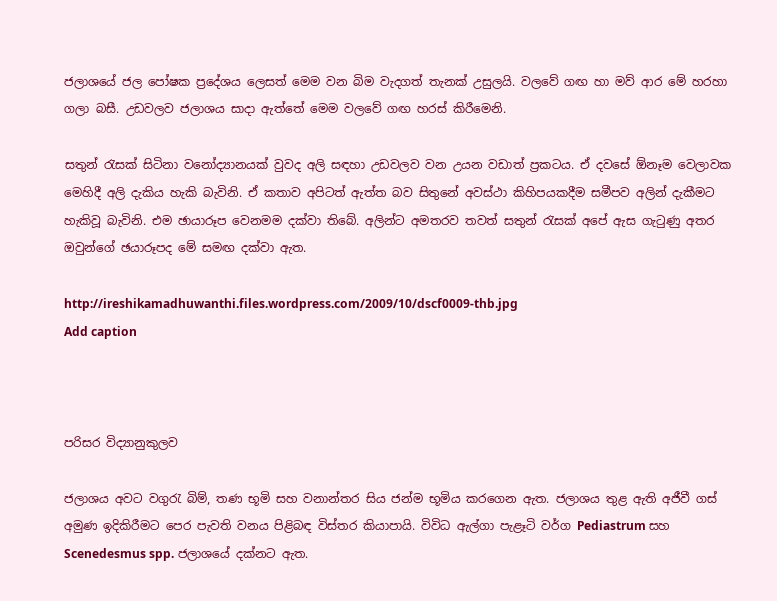ජලාශයේ ජල පෝෂක ප්‍රදේශය ලෙසත් මෙම වන බිම වැදගත් තැනක් උසුලයි. වලවේ ගඟ හා මව් ආර මේ හරහා ගලා බසී. උඩවලව ජලාශය සාදා ඇත්තේ මෙම වලවේ ගඟ හරස් කිරීමෙනි.

සතුන් රැසක් සිටිනා වනෝද්‍යානයක් වුවද අලි සඳහා උඩවලව වන උයන වඩාත් ප්‍රකටය. ඒ දවසේ ඕනෑම වෙලාවක මෙහිදී අලි දැකිය හැකි බැවිනි. ඒ කතාව අපිටත් ඇත්ත බව සිතුනේ අවස්ථා කිහිපයකදීම සමීපව අලින් දැකීමට හැකිවූ බැවිනි. එම ඡායාරූප වෙනමම දක්වා තිබේ. අලින්ට අමතරව තවත් සතුන් රැසක් අපේ ඇස ගැටුණු අතර ඔවුන්ගේ ඡයාරූපද මේ සමඟ දක්වා ඇත.

http://ireshikamadhuwanthi.files.wordpress.com/2009/10/dscf0009-thb.jpg
Add caption



ප‍රිස‍ර විද්‍යානුකුලව

ජලාශය අවට වගුරැ බිම්, තණ භූමි සහ වනාන්ත‍ර සිය ජන්ම භූමිය ක‍රගෙන ඇත. ජලාශය තුළ ඇති අජීවී ගස් අමුණ ඉදිකිරීමට පෙර පැවති වනය පිළිබඳ විස්ත‍ර කියාපායි. විවිධ ඇල්ගා පැළෑටි වර්ග Pediastrum සහ Scenedesmus spp. ජලාශයේ දක්නට ඇත.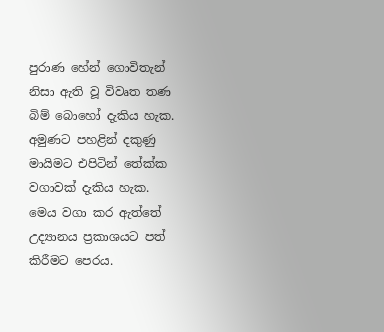පුරාණ හේන් ගොවිතැන් නිසා ඇති වූ විවෘත තණ බිම් බොහෝ දැකිය හැක. අමුණට පහළින් දකුණු මායිමට එපිටින් තේක්ක වගාවක් දැකිය හැක. මෙය වගා ක‍ර ඇත්තේ උද්‍යානය ප්‍රකාශයට පත් කිරීමට පෙරය.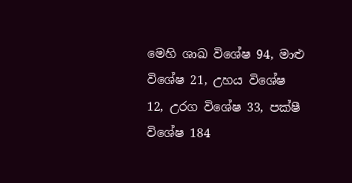මෙහි ශාඛ විශේෂ 94, මාළු විශේෂ 21, උහය විශේෂ 12, උරග විශේෂ 33, පක්ෂී විශේෂ 184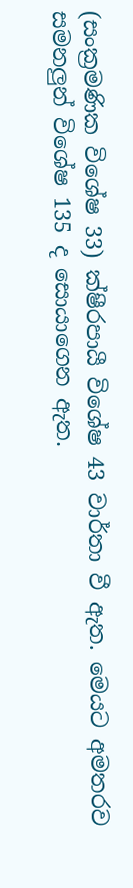(සංක්‍රමණික විශේෂ 33) ක්ෂීරපායී විශේෂ 43 වාර්තා වී ඇත. මෙයට අමත‍රව සමනලුන් විශේෂ 135 ද සොයාගෙන ඇත.